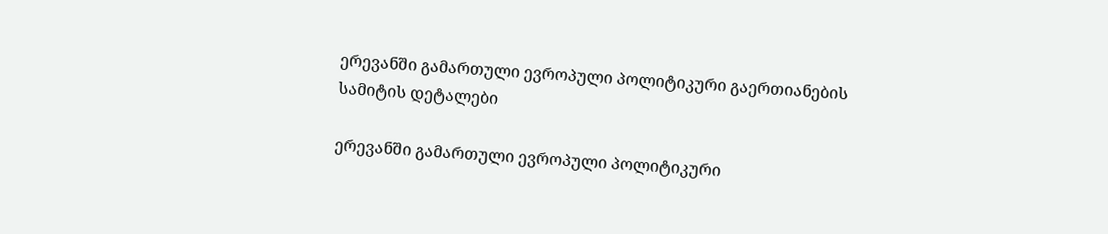ერევანში გამართული ევროპული პოლიტიკური გაერთიანების სამიტის დეტალები

ერევანში გამართული ევროპული პოლიტიკური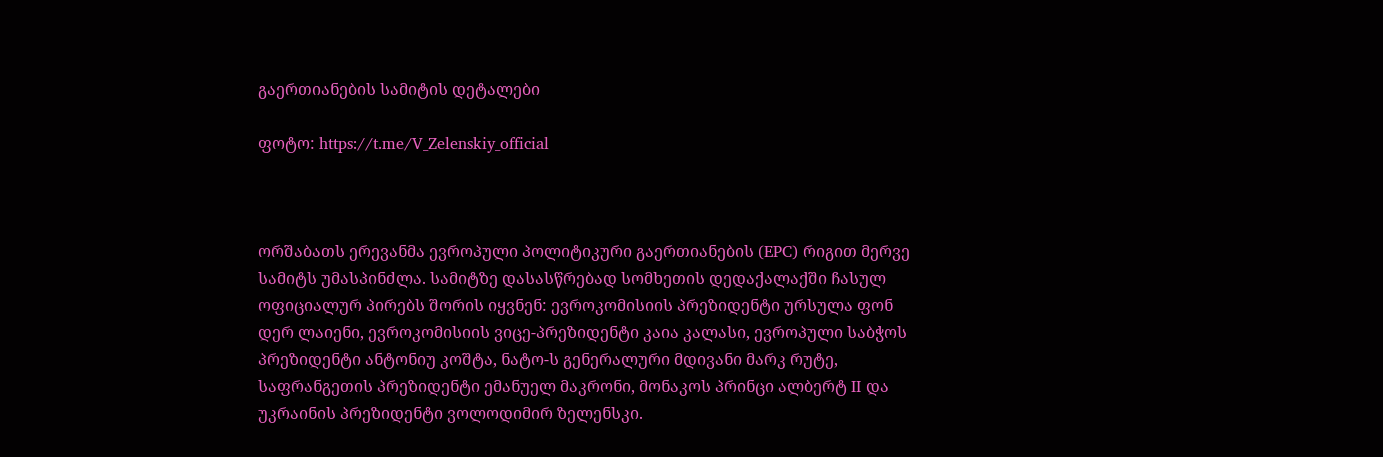გაერთიანების სამიტის დეტალები

ფოტო: https://t.me/V_Zelenskiy_official



ორშაბათს ერევანმა ევროპული პოლიტიკური გაერთიანების (EPC) რიგით მერვე სამიტს უმასპინძლა. სამიტზე დასასწრებად სომხეთის დედაქალაქში ჩასულ ოფიციალურ პირებს შორის იყვნენ: ევროკომისიის პრეზიდენტი ურსულა ფონ დერ ლაიენი, ევროკომისიის ვიცე-პრეზიდენტი კაია კალასი, ევროპული საბჭოს პრეზიდენტი ანტონიუ კოშტა, ნატო-ს გენერალური მდივანი მარკ რუტე, საფრანგეთის პრეზიდენტი ემანუელ მაკრონი, მონაკოს პრინცი ალბერტ II და უკრაინის პრეზიდენტი ვოლოდიმირ ზელენსკი.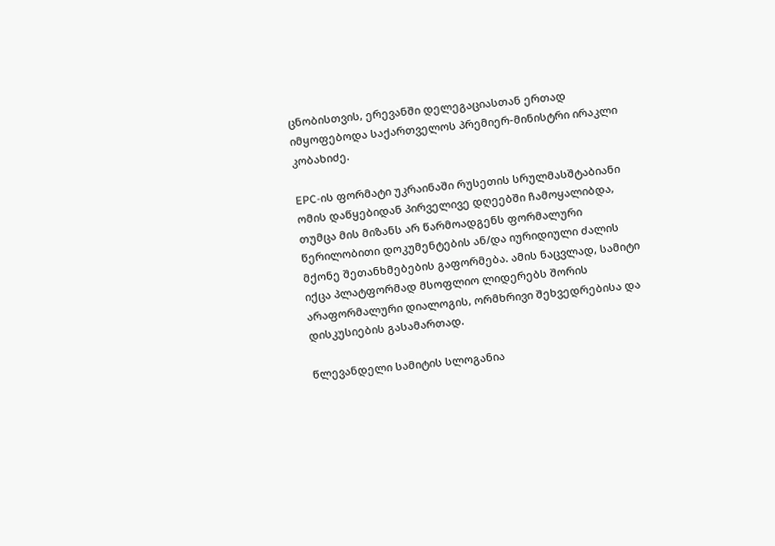ცნობისთვის, ერევანში დელეგაციასთან ერთად იმყოფებოდა საქართველოს პრემიერ-მინისტრი ირაკლი კობახიძე.

EPC-ის ფორმატი უკრაინაში რუსეთის სრულმასშტაბიანი ომის დაწყებიდან პირველივე დღეებში ჩამოყალიბდა, თუმცა მის მიზანს არ წარმოადგენს ფორმალური წერილობითი დოკუმენტების ან/და იურიდიული ძალის მქონე შეთანხმებების გაფორმება. ამის ნაცვლად, სამიტი იქცა პლატფორმად მსოფლიო ლიდერებს შორის არაფორმალური დიალოგის, ორმხრივი შეხვედრებისა და დისკუსიების გასამართად.

წლევანდელი სამიტის სლოგანია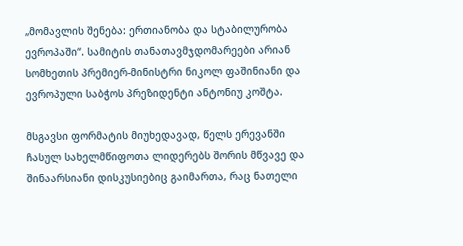„მომავლის შენება: ერთიანობა და სტაბილურობა ევროპაში“. სამიტის თანათავმჯდომარეები არიან სომხეთის პრემიერ-მინისტრი ნიკოლ ფაშინიანი და ევროპული საბჭოს პრეზიდენტი ანტონიუ კოშტა.

მსგავსი ფორმატის მიუხედავად, წელს ერევანში ჩასულ სახელმწიფოთა ლიდერებს შორის მწვავე და შინაარსიანი დისკუსიებიც გაიმართა, რაც ნათელი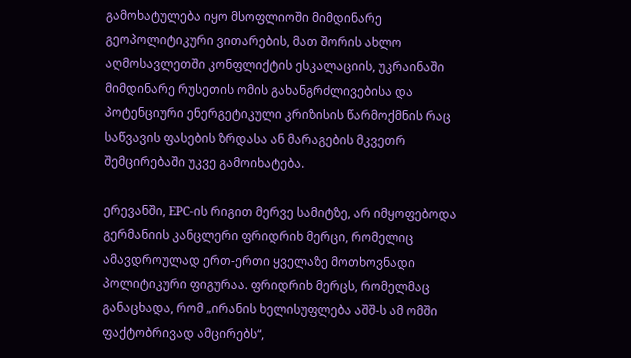გამოხატულება იყო მსოფლიოში მიმდინარე გეოპოლიტიკური ვითარების, მათ შორის ახლო აღმოსავლეთში კონფლიქტის ესკალაციის, უკრაინაში მიმდინარე რუსეთის ომის გახანგრძლივებისა და პოტენციური ენერგეტიკული კრიზისის წარმოქმნის რაც საწვავის ფასების ზრდასა ან მარაგების მკვეთრ შემცირებაში უკვე გამოიხატება.

ერევანში, EPC-ის რიგით მერვე სამიტზე, არ იმყოფებოდა გერმანიის კანცლერი ფრიდრიხ მერცი, რომელიც ამავდროულად ერთ-ერთი ყველაზე მოთხოვნადი პოლიტიკური ფიგურაა. ფრიდრიხ მერცს, რომელმაც განაცხადა, რომ „ირანის ხელისუფლება აშშ-ს ამ ომში ფაქტობრივად ამცირებს“,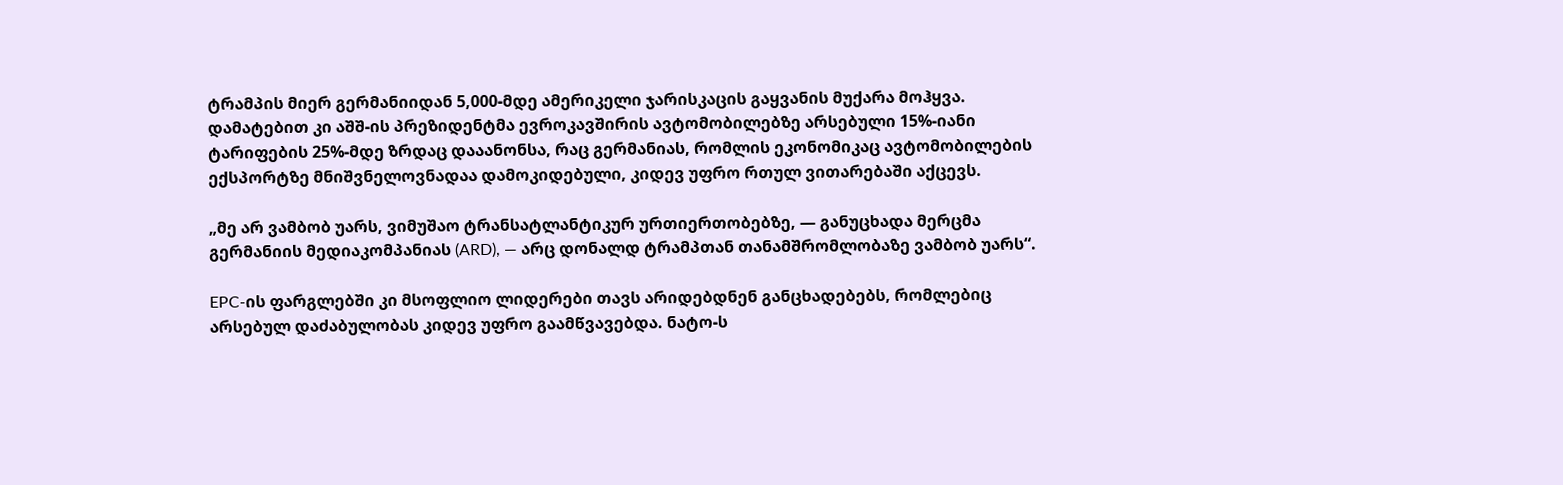ტრამპის მიერ გერმანიიდან 5,000-მდე ამერიკელი ჯარისკაცის გაყვანის მუქარა მოჰყვა. დამატებით კი აშშ-ის პრეზიდენტმა ევროკავშირის ავტომობილებზე არსებული 15%-იანი ტარიფების 25%-მდე ზრდაც დააანონსა, რაც გერმანიას, რომლის ეკონომიკაც ავტომობილების ექსპორტზე მნიშვნელოვნადაა დამოკიდებული, კიდევ უფრო რთულ ვითარებაში აქცევს.

„მე არ ვამბობ უარს, ვიმუშაო ტრანსატლანტიკურ ურთიერთობებზე, — განუცხადა მერცმა გერმანიის მედიაკომპანიას (ARD), — არც დონალდ ტრამპთან თანამშრომლობაზე ვამბობ უარს“.

EPC-ის ფარგლებში კი მსოფლიო ლიდერები თავს არიდებდნენ განცხადებებს, რომლებიც არსებულ დაძაბულობას კიდევ უფრო გაამწვავებდა. ნატო-ს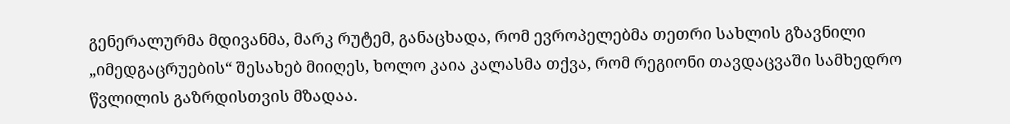გენერალურმა მდივანმა, მარკ რუტემ, განაცხადა, რომ ევროპელებმა თეთრი სახლის გზავნილი „იმედგაცრუების“ შესახებ მიიღეს, ხოლო კაია კალასმა თქვა, რომ რეგიონი თავდაცვაში სამხედრო წვლილის გაზრდისთვის მზადაა.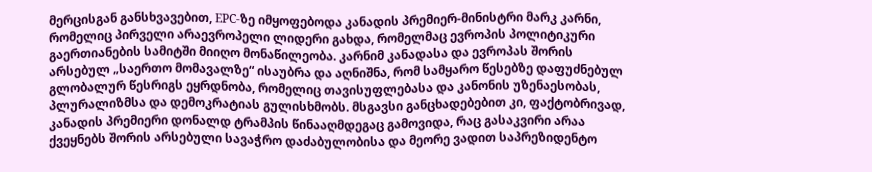მერცისგან განსხვავებით, EPC-ზე იმყოფებოდა კანადის პრემიერ-მინისტრი მარკ კარნი, რომელიც პირველი არაევროპელი ლიდერი გახდა, რომელმაც ევროპის პოლიტიკური გაერთიანების სამიტში მიიღო მონაწილეობა. კარნიმ კანადასა და ევროპას შორის არსებულ „საერთო მომავალზე“ ისაუბრა და აღნიშნა, რომ სამყარო წესებზე დაფუძნებულ გლობალურ წესრიგს ეყრდნობა, რომელიც თავისუფლებასა და კანონის უზენაესობას, პლურალიზმსა და დემოკრატიას გულისხმობს. მსგავსი განცხადებებით კი, ფაქტობრივად, კანადის პრემიერი დონალდ ტრამპის წინააღმდეგაც გამოვიდა, რაც გასაკვირი არაა ქვეყნებს შორის არსებული სავაჭრო დაძაბულობისა და მეორე ვადით საპრეზიდენტო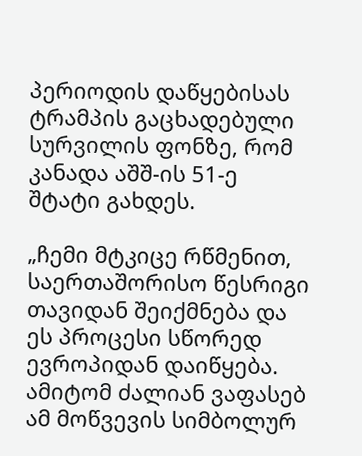პერიოდის დაწყებისას ტრამპის გაცხადებული სურვილის ფონზე, რომ კანადა აშშ-ის 51-ე შტატი გახდეს.

„ჩემი მტკიცე რწმენით, საერთაშორისო წესრიგი თავიდან შეიქმნება და ეს პროცესი სწორედ ევროპიდან დაიწყება. ამიტომ ძალიან ვაფასებ ამ მოწვევის სიმბოლურ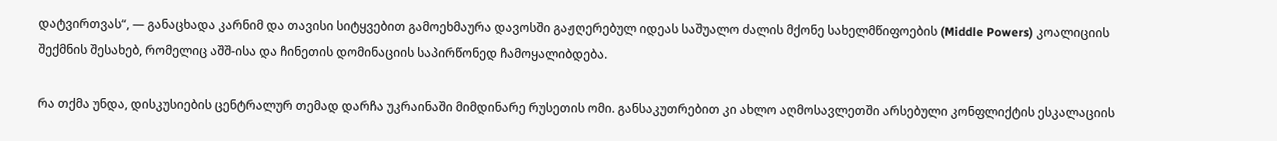დატვირთვას“, — განაცხადა კარნიმ და თავისი სიტყვებით გამოეხმაურა დავოსში გაჟღერებულ იდეას საშუალო ძალის მქონე სახელმწიფოების (Middle Powers) კოალიციის შექმნის შესახებ, რომელიც აშშ-ისა და ჩინეთის დომინაციის საპირწონედ ჩამოყალიბდება.

რა თქმა უნდა, დისკუსიების ცენტრალურ თემად დარჩა უკრაინაში მიმდინარე რუსეთის ომი. განსაკუთრებით კი ახლო აღმოსავლეთში არსებული კონფლიქტის ესკალაციის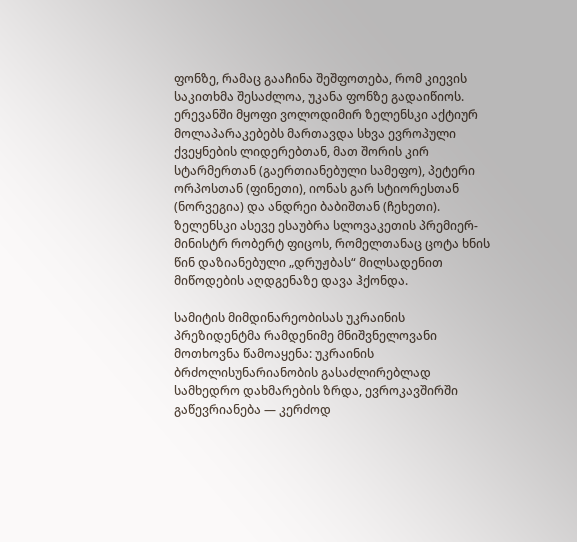ფონზე, რამაც გააჩინა შეშფოთება, რომ კიევის საკითხმა შესაძლოა, უკანა ფონზე გადაიწიოს. ერევანში მყოფი ვოლოდიმირ ზელენსკი აქტიურ მოლაპარაკებებს მართავდა სხვა ევროპული ქვეყნების ლიდერებთან, მათ შორის კირ სტარმერთან (გაერთიანებული სამეფო), პეტერი ორპოსთან (ფინეთი), იონას გარ სტიორესთან (ნორვეგია) და ანდრეი ბაბიშთან (ჩეხეთი). ზელენსკი ასევე ესაუბრა სლოვაკეთის პრემიერ-მინისტრ რობერტ ფიცოს, რომელთანაც ცოტა ხნის წინ დაზიანებული „დრუჟბას“ მილსადენით მიწოდების აღდგენაზე დავა ჰქონდა.

სამიტის მიმდინარეობისას უკრაინის პრეზიდენტმა რამდენიმე მნიშვნელოვანი მოთხოვნა წამოაყენა: უკრაინის ბრძოლისუნარიანობის გასაძლირებლად სამხედრო დახმარების ზრდა, ევროკავშირში გაწევრიანება — კერძოდ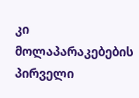კი მოლაპარაკებების პირველი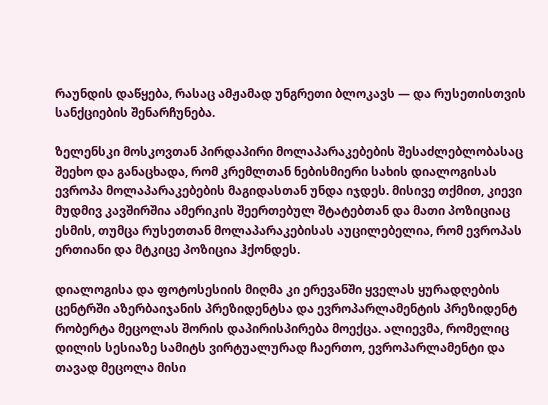რაუნდის დაწყება, რასაც ამჟამად უნგრეთი ბლოკავს — და რუსეთისთვის სანქციების შენარჩუნება.

ზელენსკი მოსკოვთან პირდაპირი მოლაპარაკებების შესაძლებლობასაც შეეხო და განაცხადა, რომ კრემლთან ნებისმიერი სახის დიალოგისას ევროპა მოლაპარაკებების მაგიდასთან უნდა იჯდეს. მისივე თქმით, კიევი მუდმივ კავშირშია ამერიკის შეერთებულ შტატებთან და მათი პოზიციაც ესმის, თუმცა რუსეთთან მოლაპარაკებისას აუცილებელია, რომ ევროპას ერთიანი და მტკიცე პოზიცია ჰქონდეს.

დიალოგისა და ფოტოსესიის მიღმა კი ერევანში ყველას ყურადღების ცენტრში აზერბაიჯანის პრეზიდენტსა და ევროპარლამენტის პრეზიდენტ რობერტა მეცოლას შორის დაპირისპირება მოექცა. ალიევმა, რომელიც დილის სესიაზე სამიტს ვირტუალურად ჩაერთო, ევროპარლამენტი და თავად მეცოლა მისი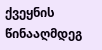ქვეყნის წინააღმდეგ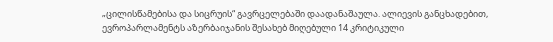„ცილისწამებისა და სიცრუის“ გავრცელებაში დაადანაშაულა. ალიევის განცხადებით, ევროპარლამენტს აზერბაიჯანის შესახებ მიღებული 14 კრიტიკული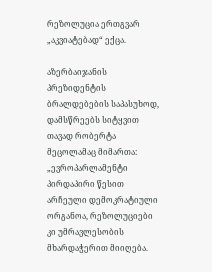რეზოლუცია ერთგვარ „აკვიატებად“ ექცა.

აზერბაიჯანის პრეზიდენტის ბრალდებების საპასუხოდ, დამსწრეებს სიტყვით თავად რობერტა მეცოლამაც მიმართა: „ევროპარლამენტი პირდაპირი წესით არჩეული დემოკრატიული ორგანოა, რეზოლუციები კი უმრავლესობის მხარდაჭერით მიიღება.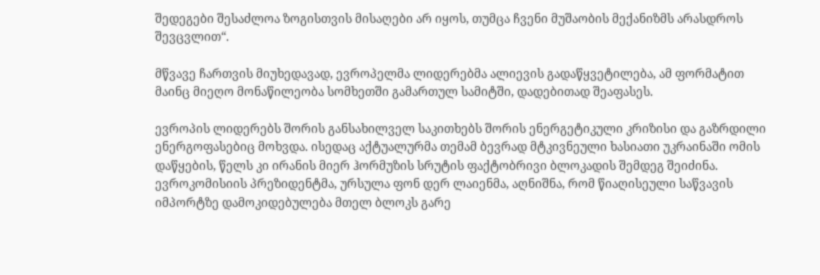შედეგები შესაძლოა ზოგისთვის მისაღები არ იყოს, თუმცა ჩვენი მუშაობის მექანიზმს არასდროს შევცვლით“.

მწვავე ჩართვის მიუხედავად, ევროპელმა ლიდერებმა ალიევის გადაწყვეტილება, ამ ფორმატით მაინც მიეღო მონაწილეობა სომხეთში გამართულ სამიტში, დადებითად შეაფასეს.

ევროპის ლიდერებს შორის განსახილველ საკითხებს შორის ენერგეტიკული კრიზისი და გაზრდილი ენერგოფასებიც მოხვდა. ისედაც აქტუალურმა თემამ ბევრად მტკივნეული ხასიათი უკრაინაში ომის დაწყების, წელს კი ირანის მიერ ჰორმუზის სრუტის ფაქტობრივი ბლოკადის შემდეგ შეიძინა. ევროკომისიის პრეზიდენტმა, ურსულა ფონ დერ ლაიენმა, აღნიშნა, რომ წიაღისეული საწვავის იმპორტზე დამოკიდებულება მთელ ბლოკს გარე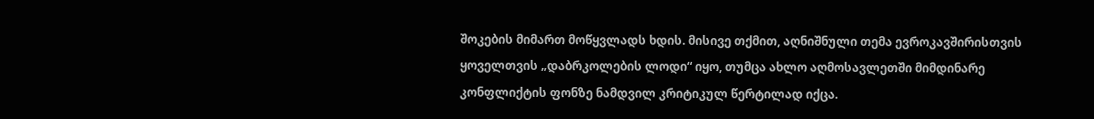შოკების მიმართ მოწყვლადს ხდის. მისივე თქმით, აღნიშნული თემა ევროკავშირისთვის ყოველთვის „დაბრკოლების ლოდი“ იყო, თუმცა ახლო აღმოსავლეთში მიმდინარე კონფლიქტის ფონზე ნამდვილ კრიტიკულ წერტილად იქცა.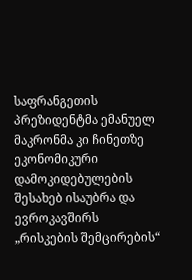საფრანგეთის პრეზიდენტმა ემანუელ მაკრონმა კი ჩინეთზე ეკონომიკური დამოკიდებულების შესახებ ისაუბრა და ევროკავშირს „რისკების შემცირების“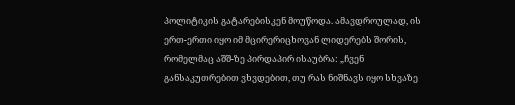პოლიტიკის გატარებისკენ მოუწოდა. ამავდროულად, ის ერთ-ერთი იყო იმ მცირერიცხოვან ლიდერებს შორის, რომელმაც აშშ-ზე პირდაპირ ისაუბრა: „ჩვენ განსაკუთრებით ვხვდებით, თუ რას ნიშნავს იყო სხვაზე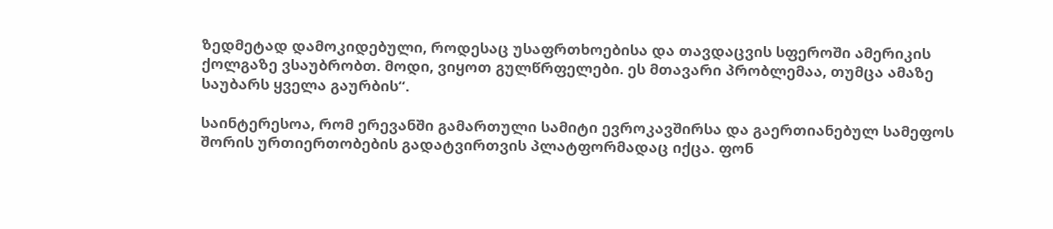ზედმეტად დამოკიდებული, როდესაც უსაფრთხოებისა და თავდაცვის სფეროში ამერიკის ქოლგაზე ვსაუბრობთ. მოდი, ვიყოთ გულწრფელები. ეს მთავარი პრობლემაა, თუმცა ამაზე საუბარს ყველა გაურბის“.

საინტერესოა, რომ ერევანში გამართული სამიტი ევროკავშირსა და გაერთიანებულ სამეფოს შორის ურთიერთობების გადატვირთვის პლატფორმადაც იქცა. ფონ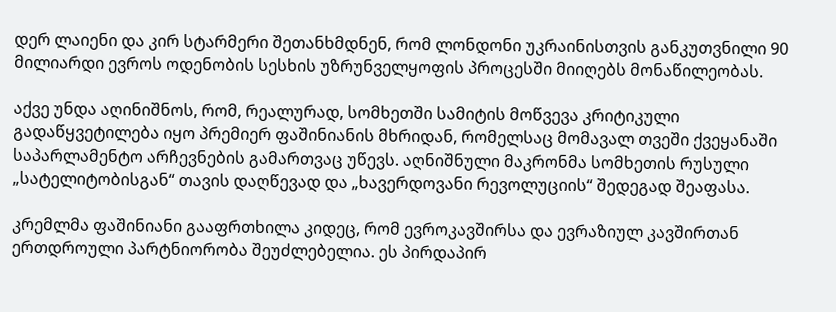დერ ლაიენი და კირ სტარმერი შეთანხმდნენ, რომ ლონდონი უკრაინისთვის განკუთვნილი 90 მილიარდი ევროს ოდენობის სესხის უზრუნველყოფის პროცესში მიიღებს მონაწილეობას.

აქვე უნდა აღინიშნოს, რომ, რეალურად, სომხეთში სამიტის მოწვევა კრიტიკული გადაწყვეტილება იყო პრემიერ ფაშინიანის მხრიდან, რომელსაც მომავალ თვეში ქვეყანაში საპარლამენტო არჩევნების გამართვაც უწევს. აღნიშნული მაკრონმა სომხეთის რუსული „სატელიტობისგან“ თავის დაღწევად და „ხავერდოვანი რევოლუციის“ შედეგად შეაფასა.

კრემლმა ფაშინიანი გააფრთხილა კიდეც, რომ ევროკავშირსა და ევრაზიულ კავშირთან ერთდროული პარტნიორობა შეუძლებელია. ეს პირდაპირ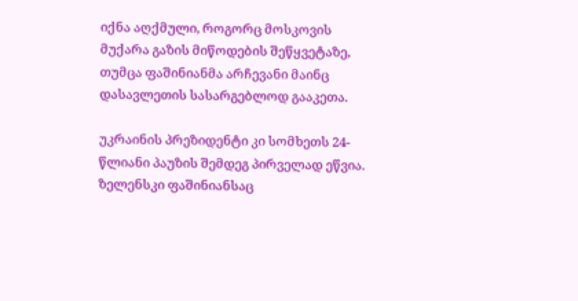იქნა აღქმული, როგორც მოსკოვის მუქარა გაზის მიწოდების შეწყვეტაზე, თუმცა ფაშინიანმა არჩევანი მაინც დასავლეთის სასარგებლოდ გააკეთა.

უკრაინის პრეზიდენტი კი სომხეთს 24-წლიანი პაუზის შემდეგ პირველად ეწვია. ზელენსკი ფაშინიანსაც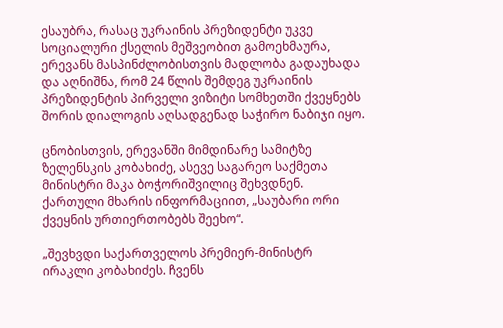ესაუბრა, რასაც უკრაინის პრეზიდენტი უკვე სოციალური ქსელის მეშვეობით გამოეხმაურა, ერევანს მასპინძლობისთვის მადლობა გადაუხადა და აღნიშნა, რომ 24 წლის შემდეგ უკრაინის პრეზიდენტის პირველი ვიზიტი სომხეთში ქვეყნებს შორის დიალოგის აღსადგენად საჭირო ნაბიჯი იყო.

ცნობისთვის, ერევანში მიმდინარე სამიტზე ზელენსკის კობახიძე, ასევე საგარეო საქმეთა მინისტრი მაკა ბოჭორიშვილიც შეხვდნენ. ქართული მხარის ინფორმაციით, „საუბარი ორი ქვეყნის ურთიერთობებს შეეხო“.

„შევხვდი საქართველოს პრემიერ-მინისტრ ირაკლი კობახიძეს. ჩვენს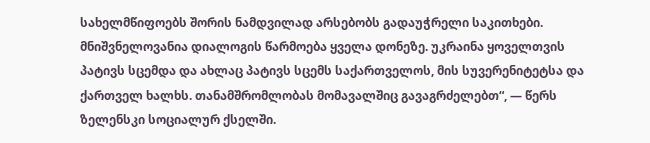სახელმწიფოებს შორის ნამდვილად არსებობს გადაუჭრელი საკითხები. მნიშვნელოვანია დიალოგის წარმოება ყველა დონეზე. უკრაინა ყოველთვის პატივს სცემდა და ახლაც პატივს სცემს საქართველოს, მის სუვერენიტეტსა და ქართველ ხალხს. თანამშრომლობას მომავალშიც გავაგრძელებთ“, — წერს ზელენსკი სოციალურ ქსელში.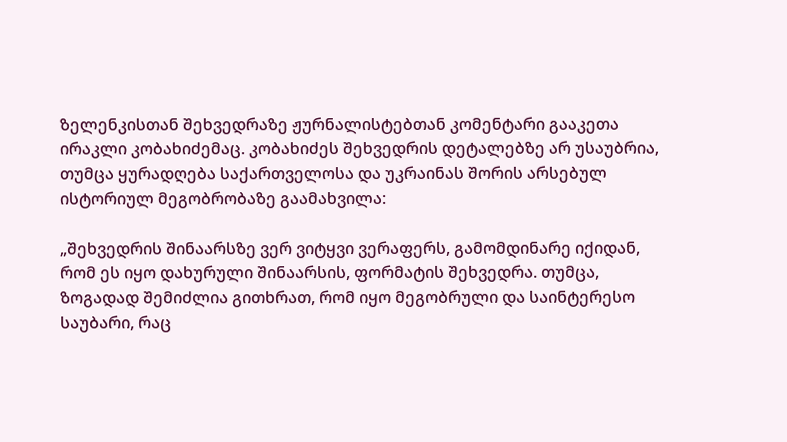ზელენკისთან შეხვედრაზე ჟურნალისტებთან კომენტარი გააკეთა ირაკლი კობახიძემაც. კობახიძეს შეხვედრის დეტალებზე არ უსაუბრია, თუმცა ყურადღება საქართველოსა და უკრაინას შორის არსებულ ისტორიულ მეგობრობაზე გაამახვილა:

„შეხვედრის შინაარსზე ვერ ვიტყვი ვერაფერს, გამომდინარე იქიდან, რომ ეს იყო დახურული შინაარსის, ფორმატის შეხვედრა. თუმცა, ზოგადად შემიძლია გითხრათ, რომ იყო მეგობრული და საინტერესო საუბარი, რაც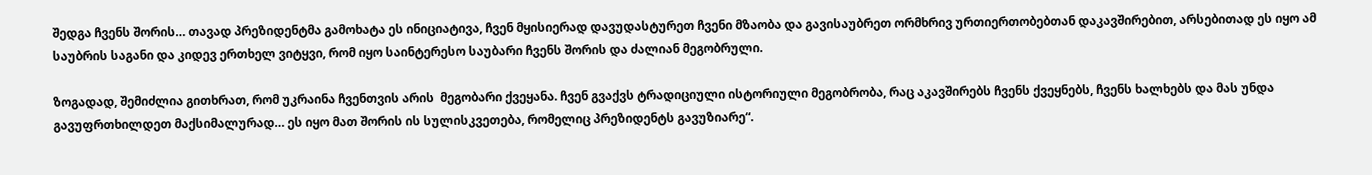შედგა ჩვენს შორის… თავად პრეზიდენტმა გამოხატა ეს ინიციატივა, ჩვენ მყისიერად დავუდასტურეთ ჩვენი მზაობა და გავისაუბრეთ ორმხრივ ურთიერთობებთან დაკავშირებით, არსებითად ეს იყო ამ საუბრის საგანი და კიდევ ერთხელ ვიტყვი, რომ იყო საინტერესო საუბარი ჩვენს შორის და ძალიან მეგობრული.

ზოგადად, შემიძლია გითხრათ, რომ უკრაინა ჩვენთვის არის  მეგობარი ქვეყანა. ჩვენ გვაქვს ტრადიციული ისტორიული მეგობრობა, რაც აკავშირებს ჩვენს ქვეყნებს, ჩვენს ხალხებს და მას უნდა გავუფრთხილდეთ მაქსიმალურად… ეს იყო მათ შორის ის სულისკვეთება, რომელიც პრეზიდენტს გავუზიარე“.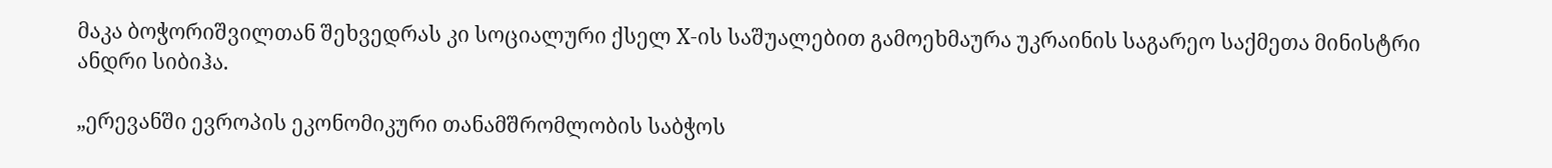მაკა ბოჭორიშვილთან შეხვედრას კი სოციალური ქსელ X-ის საშუალებით გამოეხმაურა უკრაინის საგარეო საქმეთა მინისტრი ანდრი სიბიჰა.

„ერევანში ევროპის ეკონომიკური თანამშრომლობის საბჭოს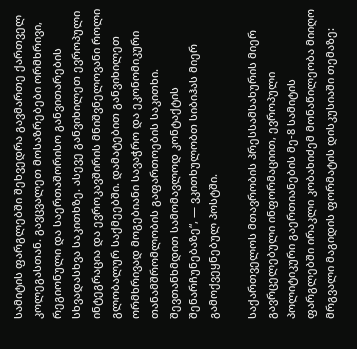სამიტის ფარგლებში შეხვედრა გავმართე ქართველ კოლეგასთან. გავცვალეთ მოსაზრებები ორმხრივი, რეგიონული და საერთაშორისო განვითარების სხვადასხვა საკითხზე. ასევე განვიხილეთ ევროპული ინტეგრაცია და ევროკავშირის მნიშვნელოვანი როლი გლობალურ საქმეებში. დამატებით განვიხილეთ ორმხრივად მოგებიანი სავაჭრო და ეკონომიკური თანამშრომლობის გაფართოების საკითხი. შევთანხმდით სამომავლოდ კონტაქტის შენარჩუნებაზე“, — ვკითხულობთ სიბიჰას მიერ გამოქვეყნებულ პოსტში.

საქართველოს მთავრობის პრესსამსახურის მიერ გავრცელებული ინფორმაციით, ევროპული პოლიტიკური გაერთიანების მე-8 სამიტის ფარგლებში ირაკლი კობახიძემ მონაწილეობა მიიღო მრგვალი მაგიდის ფორმატის დისკუსიაში თემაზე: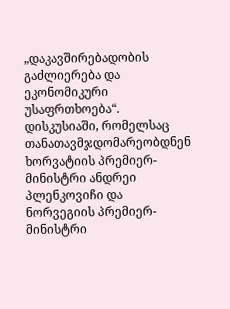„დაკავშირებადობის გაძლიერება და ეკონომიკური უსაფრთხოება“. დისკუსიაში, რომელსაც თანათავმჯდომარეობდნენ ხორვატიის პრემიერ-მინისტრი ანდრეი პლენკოვიჩი და ნორვეგიის პრემიერ-მინისტრი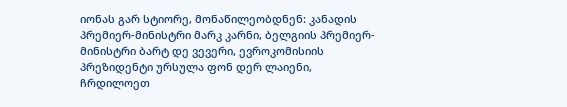იონას გარ სტიორე, მონაწილეობდნენ: კანადის პრემიერ-მინისტრი მარკ კარნი, ბელგიის პრემიერ-მინისტრი ბარტ დე ვევერი, ევროკომისიის პრეზიდენტი ურსულა ფონ დერ ლაიენი, ჩრდილოეთ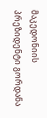მაკედონიის პრეზიდენტი გორდანა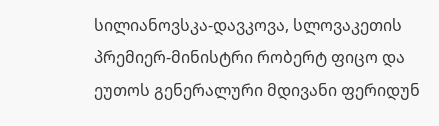სილიანოვსკა-დავკოვა, სლოვაკეთის პრემიერ-მინისტრი რობერტ ფიცო და ეუთოს გენერალური მდივანი ფერიდუნ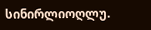სინირლიოღლუ.